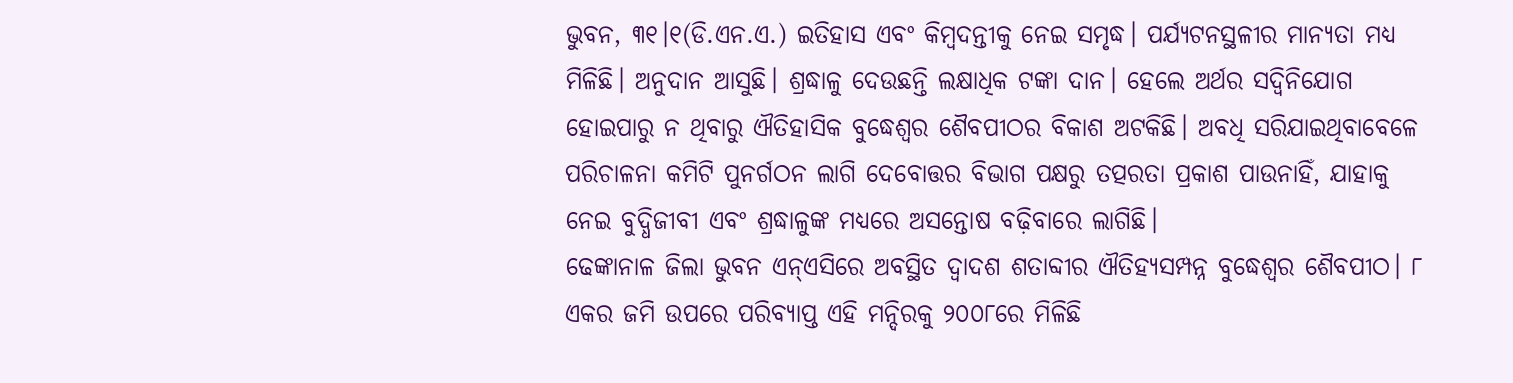ଭୁବନ, ୩୧।୧(ଡି.ଏନ.ଏ.) ଇତିହାସ ଏବଂ କିମ୍ବଦନ୍ତୀକୁ ନେଇ ସମୃଦ୍ଧ। ପର୍ଯ୍ୟଟନସ୍ଥଳୀର ମାନ୍ୟତା ମଧ୍ୟ ମିଳିଛି। ଅନୁଦାନ ଆସୁଛି। ଶ୍ରଦ୍ଧାଳୁ ଦେଉଛନ୍ତି ଲକ୍ଷାଧିକ ଟଙ୍କା ଦାନ। ହେଲେ ଅର୍ଥର ସଦ୍ବିନିଯୋଗ ହୋଇପାରୁ ନ ଥିବାରୁ ଐତିହାସିକ ବୁଦ୍ଧେଶ୍ୱର ଶୈବପୀଠର ବିକାଶ ଅଟକିଛି। ଅବଧି ସରିଯାଇଥିବାବେଳେ ପରିଚାଳନା କମିଟି ପୁନର୍ଗଠନ ଲାଗି ଦେବୋତ୍ତର ବିଭାଗ ପକ୍ଷରୁ ତତ୍ପରତା ପ୍ରକାଶ ପାଉନାହିଁ, ଯାହାକୁ ନେଇ ବୁଦ୍ଧିଜୀବୀ ଏବଂ ଶ୍ରଦ୍ଧାଳୁଙ୍କ ମଧ୍ୟରେ ଅସନ୍ତୋଷ ବଢ଼ିବାରେ ଲାଗିଛି।
ଢେଙ୍କାନାଳ ଜିଲା ଭୁବନ ଏନ୍ଏସିରେ ଅବସ୍ଥିତ ଦ୍ୱାଦଶ ଶତାବ୍ଦୀର ଐତିହ୍ୟସମ୍ପନ୍ନ ବୁଦ୍ଧେଶ୍ୱର ଶୈବପୀଠ। ୮ ଏକର ଜମି ଉପରେ ପରିବ୍ୟାପ୍ତ ଏହି ମନ୍ଦିରକୁ ୨୦୦୮ରେ ମିଳିଛି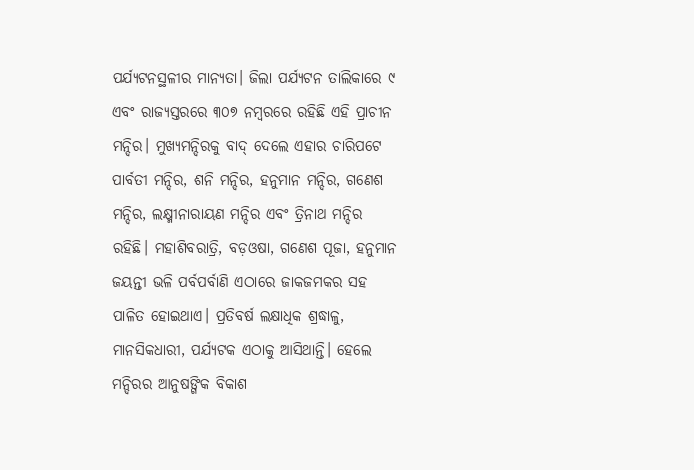ପର୍ଯ୍ୟଟନସ୍ଥଳୀର ମାନ୍ୟତା। ଜିଲା ପର୍ଯ୍ୟଟନ ତାଲିକାରେ ୯ ଏବଂ ରାଜ୍ୟସ୍ତରରେ ୩୦୭ ନମ୍ବରରେ ରହିଛି ଏହି ପ୍ରାଚୀନ ମନ୍ଦିର। ମୁଖ୍ୟମନ୍ଦିରକୁ ବାଦ୍ ଦେଲେ ଏହାର ଚାରିପଟେ ପାର୍ବତୀ ମନ୍ଦିର, ଶନି ମନ୍ଦିର, ହନୁମାନ ମନ୍ଦିର, ଗଣେଶ ମନ୍ଦିର, ଲକ୍ଷ୍ମୀନାରାୟଣ ମନ୍ଦିର ଏବଂ ତ୍ରିନାଥ ମନ୍ଦିର ରହିଛି। ମହାଶିବରାତ୍ରି, ବଡ଼ଓଷା, ଗଣେଶ ପୂଜା, ହନୁମାନ ଜୟନ୍ତୀ ଭଳି ପର୍ବପର୍ବାଣି ଏଠାରେ ଜାକଜମକର ସହ ପାଳିତ ହୋଇଥାଏ। ପ୍ରତିବର୍ଷ ଲକ୍ଷାଧିକ ଶ୍ରଦ୍ଧାଳୁ, ମାନସିକଧାରୀ, ପର୍ଯ୍ୟଟକ ଏଠାକୁ ଆସିଥାନ୍ତି। ହେଲେ ମନ୍ଦିରର ଆନୁଷଙ୍ଗିକ ବିକାଶ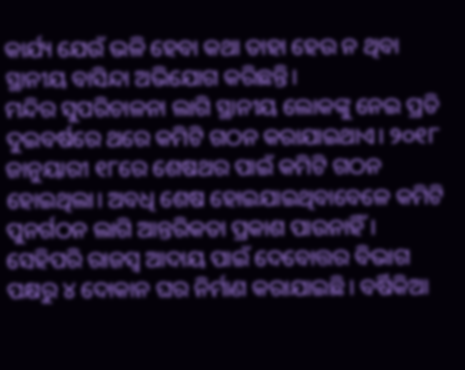କାର୍ଯ୍ୟ ଯେଉଁ ଭଳି ହେବା କଥା ତାହା ହେଉ ନ ଥିବା ସ୍ଥାନୀୟ ବାସିନ୍ଦା ଅଭିଯୋଗ କରିଛନ୍ତି।
ମନ୍ଦିର ସୁପରିଚାଳନା ଲାଗି ସ୍ଥାନୀୟ ଲୋକଙ୍କୁ ନେଇ ପ୍ରତି ଦୁଇବର୍ଷରେ ଥରେ କମିଟି ଗଠନ କରାଯାଇଥାଏ। ୨୦୧୮ ଜାନୁୟାରୀ ୧୮ରେ ଶେଷଥର ପାଇଁ କମିଟି ଗଠନ ହୋଇଥିଲା। ଅବଧି ଶେଷ ହୋଇଯାଇଥିବାବେଳେ କମିଟି ପୁନର୍ଗଠନ ଲାଗି ଆନ୍ତରିକତା ପ୍ରକାଶ ପାଉନାହିଁ। ସେହିପରି ରାଜସ୍ବ ଆଦାୟ ପାଇଁ ଦେବୋତ୍ତର ବିଭାଗ ପକ୍ଷରୁ ୪ ଦୋକାନ ଘର ନିର୍ମାଣ କରାଯାଇଛି। ବର୍ଷିକିଆ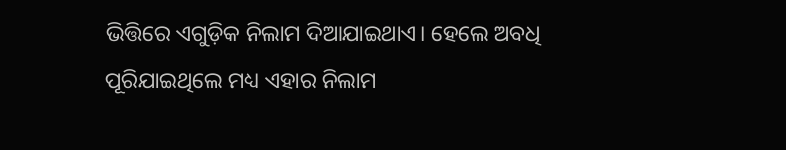ଭିତ୍ତିରେ ଏଗୁଡ଼ିକ ନିଲାମ ଦିଆଯାଇଥାଏ। ହେଲେ ଅବଧି ପୂରିଯାଇଥିଲେ ମଧ୍ୟ ଏହାର ନିଲାମ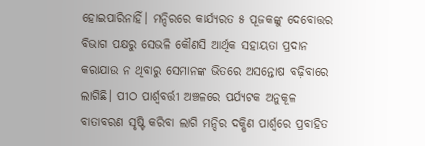ହୋଇପାରିନାହିଁ। ମନ୍ଦିରରେ କାର୍ଯ୍ୟରତ ୫ ପୂଜକଙ୍କୁ ଦେବୋତ୍ତର ବିଭାଗ ପକ୍ଷରୁ ସେଭଳି କୌଣସି ଆର୍ଥିକ ସହାୟତା ପ୍ରଦାନ କରାଯାଉ ନ ଥିବାରୁ ସେମାନଙ୍କ ଭିତରେ ଅସନ୍ତୋଷ ବଢ଼ିବାରେ ଲାଗିଛି। ପୀଠ ପାର୍ଶ୍ୱବର୍ତ୍ତୀ ଅଞ୍ଚଳରେ ପର୍ଯ୍ୟଟକ ଅନୁକୂଳ ବାତାବରଣ ସୃଷ୍ଟି କରିବା ଲାଗି ମନ୍ଦିର ଦକ୍ଷିଣ ପାର୍ଶ୍ୱରେ ପ୍ରବାହିତ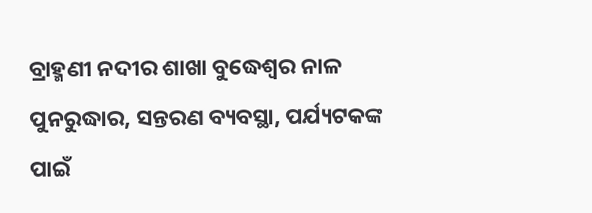ବ୍ରାହ୍ମଣୀ ନଦୀର ଶାଖା ବୁଦ୍ଧେଶ୍ୱର ନାଳ ପୁନରୁଦ୍ଧାର, ସନ୍ତରଣ ବ୍ୟବସ୍ଥା, ପର୍ଯ୍ୟଟକଙ୍କ ପାଇଁ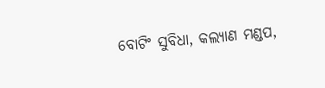ବୋଟିଂ ସୁବିଧା, କଲ୍ୟାଣ ମଣ୍ଡପ,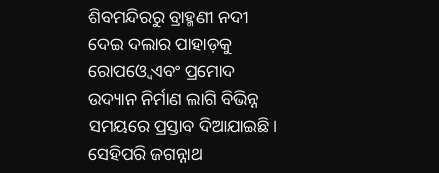ଶିବମନ୍ଦିରରୁ ବ୍ରାହ୍ମଣୀ ନଦୀ ଦେଇ ଦଲାର ପାହାଡ଼କୁ ରୋପଓ୍ବେ ଏବଂ ପ୍ରମୋଦ ଉଦ୍ୟାନ ନିର୍ମାଣ ଲାଗି ବିଭିନ୍ନ ସମୟରେ ପ୍ରସ୍ତାବ ଦିଆଯାଇଛି। ସେହିପରି ଜଗନ୍ନାଥ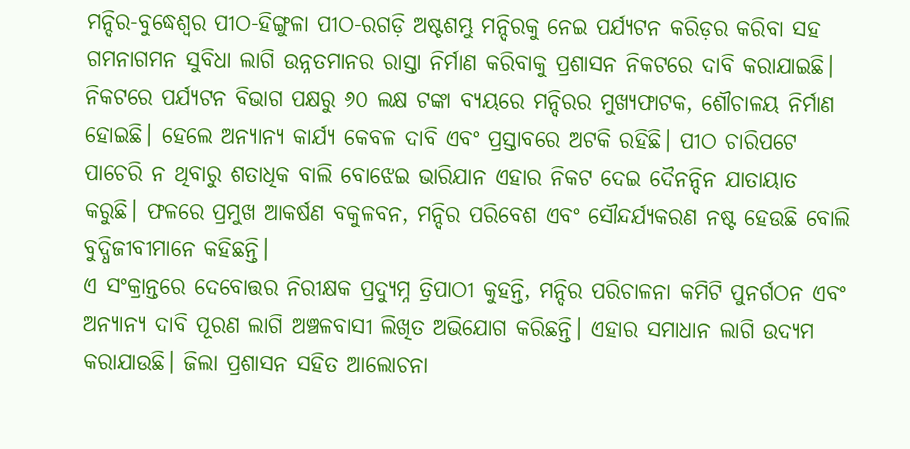ମନ୍ଦିର-ବୁଦ୍ଧେଶ୍ୱର ପୀଠ-ହିଙ୍ଗୁଳା ପୀଠ-ରଗଡ଼ି ଅଷ୍ଟଶମ୍ଭୁ ମନ୍ଦିରକୁ ନେଇ ପର୍ଯ୍ୟଟନ କରିଡ଼ର କରିବା ସହ ଗମନାଗମନ ସୁବିଧା ଲାଗି ଉନ୍ନତମାନର ରାସ୍ତା ନିର୍ମାଣ କରିବାକୁ ପ୍ରଶାସନ ନିକଟରେ ଦାବି କରାଯାଇଛି। ନିକଟରେ ପର୍ଯ୍ୟଟନ ବିଭାଗ ପକ୍ଷରୁ ୬୦ ଲକ୍ଷ ଟଙ୍କା ବ୍ୟୟରେ ମନ୍ଦିରର ମୁଖ୍ୟଫାଟକ, ଶୌଚାଳୟ ନିର୍ମାଣ ହୋଇଛି। ହେଲେ ଅନ୍ୟାନ୍ୟ କାର୍ଯ୍ୟ କେବଳ ଦାବି ଏବଂ ପ୍ରସ୍ତାବରେ ଅଟକି ରହିଛି। ପୀଠ ଚାରିପଟେ ପାଚେରି ନ ଥିବାରୁ ଶତାଧିକ ବାଲି ବୋଝେଇ ଭାରିଯାନ ଏହାର ନିକଟ ଦେଇ ଦୈନନ୍ଦିନ ଯାତାୟାତ କରୁଛି। ଫଳରେ ପ୍ରମୁଖ ଆକର୍ଷଣ ବକୁଳବନ, ମନ୍ଦିର ପରିବେଶ ଏବଂ ସୌନ୍ଦର୍ଯ୍ୟକରଣ ନଷ୍ଟ ହେଉଛି ବୋଲି ବୁଦ୍ଧିଜୀବୀମାନେ କହିଛନ୍ତି।
ଏ ସଂକ୍ରାନ୍ତରେ ଦେବୋତ୍ତର ନିରୀକ୍ଷକ ପ୍ରଦ୍ୟୁମ୍ନ ତ୍ରିପାଠୀ କୁହନ୍ତି, ମନ୍ଦିର ପରିଚାଳନା କମିଟି ପୁନର୍ଗଠନ ଏବଂ ଅନ୍ୟାନ୍ୟ ଦାବି ପୂରଣ ଲାଗି ଅଞ୍ଚଳବାସୀ ଲିଖିତ ଅଭିଯୋଗ କରିଛନ୍ତି। ଏହାର ସମାଧାନ ଲାଗି ଉଦ୍ୟମ କରାଯାଉଛି। ଜିଲା ପ୍ରଶାସନ ସହିତ ଆଲୋଚନା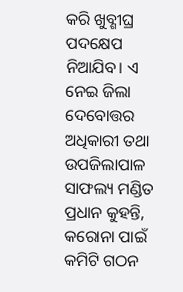କରି ଖୁବ୍ଶୀଘ୍ର ପଦକ୍ଷେପ ନିଆଯିବ। ଏ ନେଇ ଜିଲା ଦେବୋତ୍ତର ଅଧିକାରୀ ତଥା ଉପଜିଲାପାଳ ସାଫଲ୍ୟ ମଣ୍ଡିତ ପ୍ରଧାନ କୁହନ୍ତି, କରୋନା ପାଇଁ କମିଟି ଗଠନ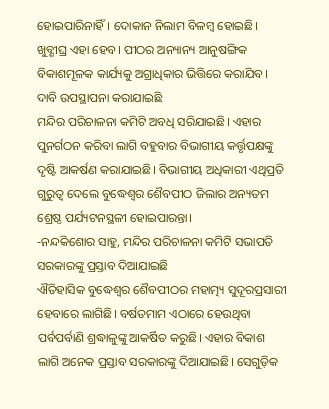ହୋଇପାରିନାହିଁ। ଦୋକାନ ନିଲାମ ବିଳମ୍ବ ହୋଇଛି। ଖୁବ୍ଶୀଘ୍ର ଏହା ହେବ। ପୀଠର ଅନ୍ୟାନ୍ୟ ଆନୁଷଙ୍ଗିକ ବିକାଶମୂଳକ କାର୍ଯ୍ୟକୁ ଅଗ୍ରାଧିକାର ଭିତ୍ତିରେ କରାଯିବ।
ଦାବି ଉପସ୍ଥାପନା କରାଯାଇଛି
ମନ୍ଦିର ପରିଚାଳନା କମିଟି ଅବଧି ସରିଯାଇଛି। ଏହାର ପୁନର୍ଗଠନ କରିବା ଲାଗି ବହୁବାର ବିଭାଗୀୟ କର୍ତ୍ତୃପକ୍ଷଙ୍କୁ ଦୃଷ୍ଟି ଆକର୍ଷଣ କରାଯାଇଛି। ବିଭାଗୀୟ ଅଧିକାରୀ ଏଥିପ୍ରତି ଗୁରୁତ୍ୱ ଦେଲେ ବୁଦ୍ଧେଶ୍ୱର ଶୈବପୀଠ ଜିଲାର ଅନ୍ୟତମ ଶ୍ରେଷ୍ଠ ପର୍ଯ୍ୟଟନସ୍ଥଳୀ ହୋଇପାରନ୍ତା।
-ନନ୍ଦକିଶୋର ସାହୁ, ମନ୍ଦିର ପରିଚାଳନା କମିଟି ସଭାପତି
ସରକାରଙ୍କୁ ପ୍ରସ୍ତାବ ଦିଆଯାଇଛି
ଐତିହାସିକ ବୁଦ୍ଧେଶ୍ୱର ଶୈବପୀଠର ମହାତ୍ମ୍ୟ ସୁଦୂରପ୍ରସାରୀ ହେବାରେ ଲାଗିଛି। ବର୍ଷତମାମ ଏଠାରେ ହେଉଥିବା ପର୍ବପର୍ବାଣି ଶ୍ରଦ୍ଧାଳୁଙ୍କୁ ଆକର୍ଷିତ କରୁଛି। ଏହାର ବିକାଶ ଲାଗି ଅନେକ ପ୍ରସ୍ତାବ ସରକାରଙ୍କୁ ଦିଆଯାଇଛି। ସେଗୁଡ଼ିକ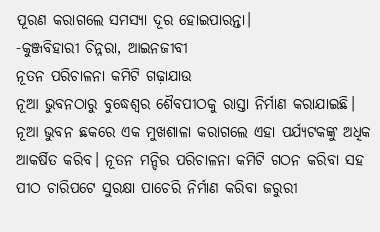ପୂରଣ କରାଗଲେ ସମସ୍ୟା ଦୂର ହୋଇପାରନ୍ତା।
-କୁଞ୍ଜବିହାରୀ ଚିନ୍ନରା, ଆଇନଜୀବୀ
ନୂତନ ପରିଚାଳନା କମିଟି ଗଢ଼ାଯାଉ
ନୂଆ ଭୁବନଠାରୁ ବୁଦ୍ଧେଶ୍ୱର ଶୈବପୀଠକୁ ରାସ୍ତା ନିର୍ମାଣ କରାଯାଇଛି। ନୂଆ ଭୁବନ ଛକରେ ଏକ ମୁଖଶାଳା କରାଗଲେ ଏହା ପର୍ଯ୍ୟଟକଙ୍କୁ ଅଧିକ ଆକର୍ଷିତ କରିବ। ନୂତନ ମନ୍ଦିର ପରିଚାଳନା କମିଟି ଗଠନ କରିବା ସହ ପୀଠ ଚାରିପଟେ ସୁରକ୍ଷା ପାଚେରି ନିର୍ମାଣ କରିବା ଜରୁରୀ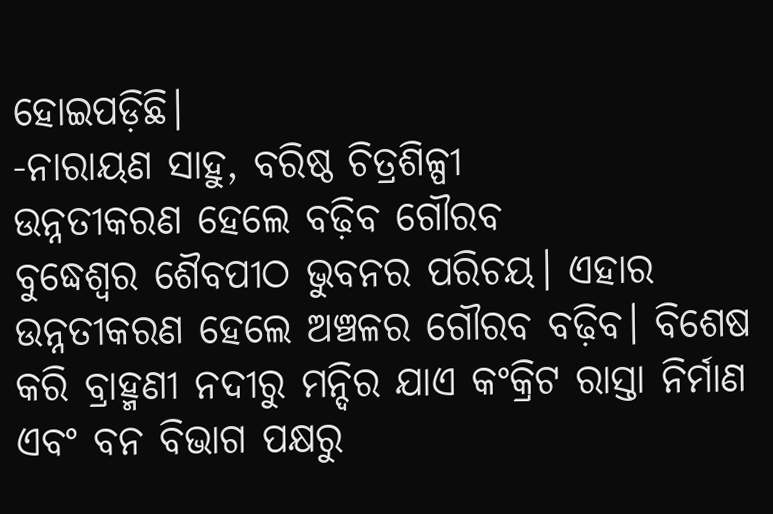ହୋଇପଡ଼ିଛି।
-ନାରାୟଣ ସାହୁ, ବରିଷ୍ଠ ଚିତ୍ରଶିଳ୍ପୀ
ଉନ୍ନତୀକରଣ ହେଲେ ବଢ଼ିବ ଗୌରବ
ବୁଦ୍ଧେଶ୍ୱର ଶୈବପୀଠ ଭୁବନର ପରିଚୟ। ଏହାର ଉନ୍ନତୀକରଣ ହେଲେ ଅଞ୍ଚଳର ଗୌରବ ବଢ଼ିବ। ବିଶେଷ କରି ବ୍ରାହ୍ମଣୀ ନଦୀରୁ ମନ୍ଦିର ଯାଏ କଂକ୍ରିଟ ରାସ୍ତା ନିର୍ମାଣ ଏବଂ ବନ ବିଭାଗ ପକ୍ଷରୁ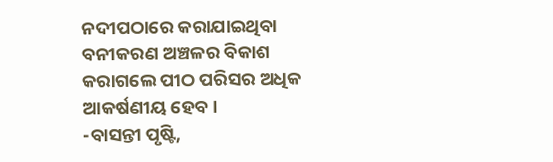ନଦୀପଠାରେ କରାଯାଇଥିବା ବନୀକରଣ ଅଞ୍ଚଳର ବିକାଶ କରାଗଲେ ପୀଠ ପରିସର ଅଧିକ ଆକର୍ଷଣୀୟ ହେବ।
-ବାସନ୍ତୀ ପୃଷ୍ଟି,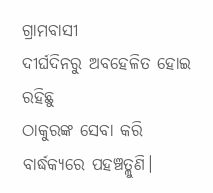ଗ୍ରାମବାସୀ
ଦୀର୍ଘଦିନରୁ ଅବହେଳିତ ହୋଇ ରହିଛୁ
ଠାକୁରଙ୍କ ସେବା କରି ବାର୍ଦ୍ଧକ୍ୟରେ ପହଞ୍ଚତ୍ଲୁଣି।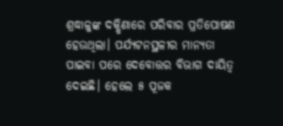ଶ୍ରଦ୍ଧାଳୁଙ୍କ ଦକ୍ଷିଣାରେ ପରିବାର ପ୍ରତିପୋଷଣ ହେଉଥିଲା। ପର୍ଯ୍ୟଟନସ୍ଥଳୀର ମାନ୍ୟତା ପାଇବା ପରେ ଦେବୋତ୍ତର ବିଭାଗ ଦାୟିତ୍ୱ ଦେଇଛି। ହେଲେ ୫ ପୂଜକ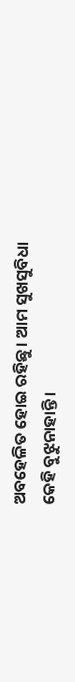ଅବହେଳିତ ହୋଇ ରହିଛୁ। ଆମ ସୁଖସୁବିଧା କେହି ବୁଝୁନାହାନ୍ତି।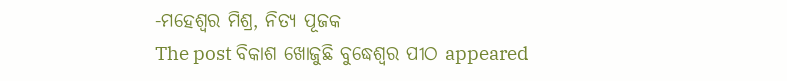-ମହେଶ୍ୱର ମିଶ୍ର, ନିତ୍ୟ ପୂଜକ
The post ବିକାଶ ଖୋଜୁଛି ବୁଦ୍ଧେଶ୍ୱର ପୀଠ appeared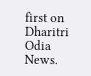first on Dharitri Odia News.